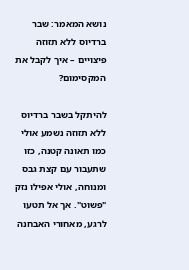נושא המאמר: שבר ברדיוס ללא תזוזה פיצויים – איך לקבל את המקסימום?

להיתקל בשבר ברדיוס ללא תזוזה נשמע אולי כמו תאונה קטנה, כזו שתעבור עם קצת גבס ומנוחה, אולי אפילו נזק "פשוט". אך אל תטעו לרגע, מאחורי האבחנה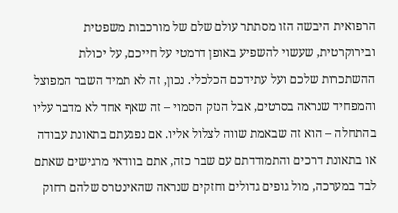הרפואית היבשה הזו מסתתר עולם שלם של מורכבות משפטית ובירוקרטית, שעשוי להשפיע באופן דרמטי על חייכם, על יכולת ההשתכרות שלכם ועל עתידכם הכלכלי. נכון, זה לא תמיד השבר המפוצל והמפחיד שנראה בסרטים, אבל הנזק הסמוי – זה שאף אחד לא מדבר עליו בהתחלה – הוא זה שבאמת שווה לצלול אליו. אם נפגעתם בתאונת עבודה או בתאונת דרכים והתמודדתם עם שבר כזה, אתם בוודאי מרגישים שאתם לבד במערכה, מול גופים גדולים וחזקים שנראה שהאינטרס שלהם רחוק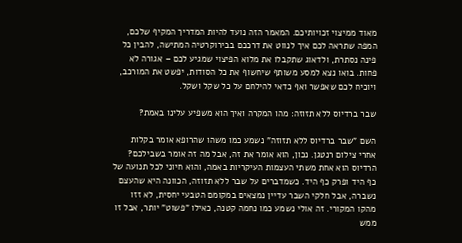מאוד ממיצוי זכויותיכם. המאמר הזה נועד להיות המדריך המקיף שלכם, המפה שתראה לכם איך לנווט את דרככם בבירוקרטיה המתישה, להבין כל פינה נסתרת, ולדאוג שתקבלו את מלוא הפיצוי שמגיע לכם – אגורה לא פחות. בואו נצא למסע משותף שיחשוף את כל הסודות, יפשט את המורכב, ויוכיח לכם שאפשר ואף כדאי להילחם על כל שקל ושקל.

שבר ברדיוס ללא תזוזה: מהו המקרה ואיך הוא משפיע עלינו באמת?

השם "שבר ברדיוס ללא תזוזה" נשמע כמו משהו שהרופא אומר בקלות אחרי צילום רנטגן. נכון, הוא אומר את זה, אבל מה זה אומר בשבילכם? הרדיוס הוא אחת משתי העצמות העיקריות באמה, והוא חיוני לכל תנועה של כף היד ופרק כף היד. כשמדברים על שבר ללא תזוזה, הכוונה היא שהעצם נשברה, אבל חלקי השבר עדיין נמצאים במקומם הטבעי יחסית, לא זזו מהקו המקורי. זה אולי נשמע כמו נחמה קטנה, כאילו "פשוט" יותר, אבל זו ממש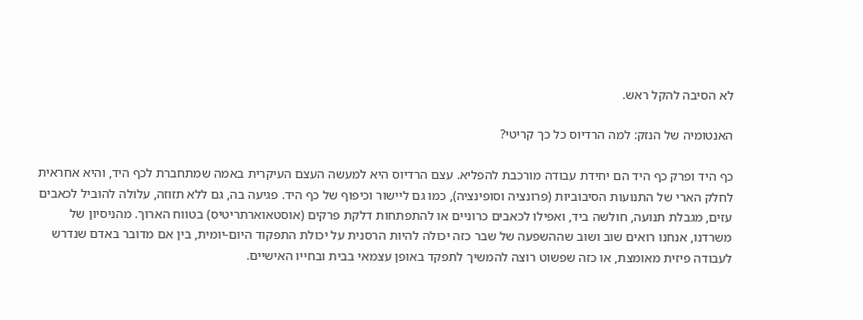לא הסיבה להקל ראש.

האנטומיה של הנזק: למה הרדיוס כל כך קריטי?

כף היד ופרק כף היד הם יחידת עבודה מורכבת להפליא. עצם הרדיוס היא למעשה העצם העיקרית באמה שמתחברת לכף היד, והיא אחראית לחלק הארי של התנועות הסיבוביות (פרונציה וסופינציה), כמו גם ליישור וכיפוף של כף היד. פגיעה בה, גם ללא תזוזה, עלולה להוביל לכאבים עזים, מגבלת תנועה, חולשה ביד, ואפילו לכאבים כרוניים או להתפתחות דלקת פרקים (אוסטאוארתריטיס) בטווח הארוך. מהניסיון של משרדנו, אנחנו רואים שוב ושוב שההשפעה של שבר כזה יכולה להיות הרסנית על יכולת התפקוד היום-יומית, בין אם מדובר באדם שנדרש לעבודה פיזית מאומצת, או כזה שפשוט רוצה להמשיך לתפקד באופן עצמאי בבית ובחייו האישיים.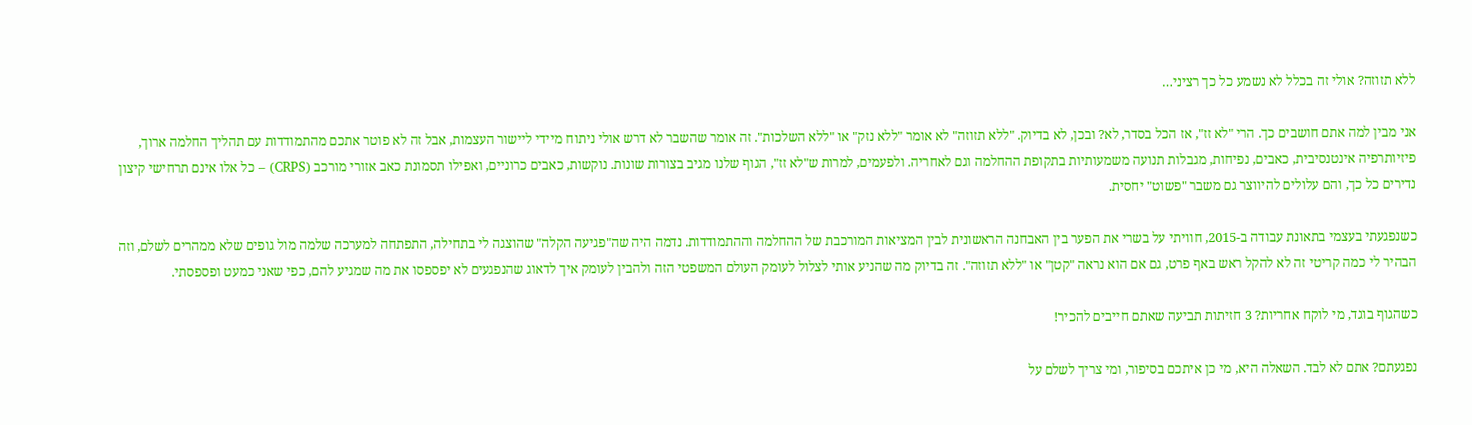ללא תזוזה? אולי זה בכלל לא נשמע כל כך רציני…

אני מבין למה אתם חושבים כך. הרי "לא זז", אז הכל בסדר, לא? ובכן, לא בדיוק. "ללא תזוזה" לא אומר "ללא נזק" או "ללא השלכות". זה אומר שהשבר לא דרש אולי ניתוח מיידי ליישור העצמות, אבל זה לא פוטר אתכם מהתמודדות עם תהליך החלמה ארוך, פיזיותרפיה אינטנסיבית, כאבים, נפיחות, מגבלות תנועה משמעותיות בתקופת ההחלמה וגם לאחריה. ולפעמים, למרות ש"לא זז", הגוף שלנו מגיב בצורות שונות. נוקשות, כאבים כרוניים, ואפילו תסמונת כאב אזורי מורכב (CRPS) – כל אלו אינם תרחישי קיצון נדירים כל כך, והם עלולים להיווצר גם משבר "פשוט" יחסית.

כשנפגעתי בעצמי בתאונת עבודה ב-2015, חוויתי על בשרי את הפער בין האבחנה הראשונית לבין המציאות המורכבת של ההחלמה וההתמודדות. נדמה היה שה"פגיעה הקלה" שהוצגה לי בתחילה, התפתחה למערכה שלמה מול גופים שלא ממהרים לשלם, וזה הבהיר לי כמה קריטי זה לא להקל ראש באף פרט, גם אם הוא נראה "קטן" או "ללא תזוזה". זה בדיוק מה שהניע אותי לצלול לעומק העולם המשפטי הזה ולהבין לעומק איך לדאוג שהנפגעים לא יפספסו את מה שמגיע להם, כפי שאני כמעט ופספסתי.

כשהגוף בוגד, מי לוקח אחריות? 3 חזיתות תביעה שאתם חייבים להכיר!

נפגעתם? אתם לא לבד. השאלה היא, מי כן איתכם בסיפור, ומי צריך לשלם על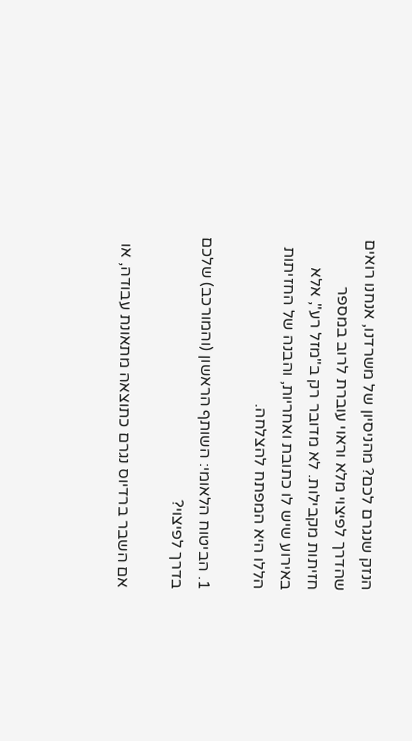הנזק שנגרם לכם? מהניסיון של משרדנו, אנחנו רואים שהדרך לפיצוי מלא וראוי עוברת לרוב במספר חזיתות מקבילות. לא מדובר רק ב"מזל רע", אלא באירוע שיש לו כתובת ואחריות, והבנה של החזיתות הללו היא המפתח להצלחה.

1. הביטוח הלאומי: השותף הראשון (והמורכב) שלכם בדרך לפיצוי?

אם השבר ברדיוס נגרם כתוצאה מתאונת עבודה, או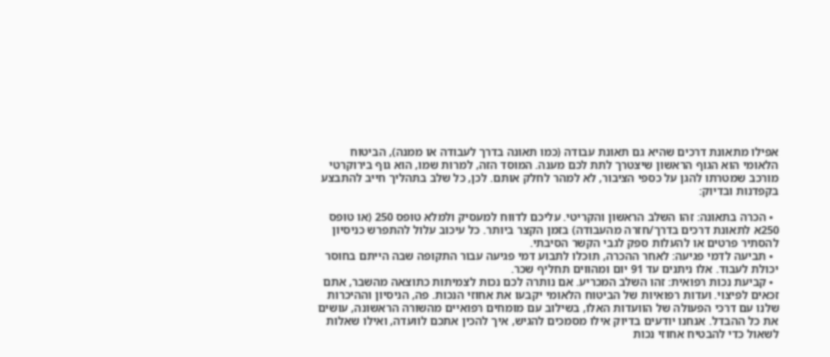אפילו מתאונת דרכים שהיא גם תאונת עבודה (כמו תאונה בדרך לעבודה או ממנה), הביטוח הלאומי הוא הגוף הראשון שיצטרך לתת לכם מענה. המוסד הזה, למרות שמו, הוא גוף בירוקרטי מורכב שמטרתו להגן על כספי הציבור, לא למהר לחלק אותם. לכן, כל שלב בתהליך חייב להתבצע בקפדנות ובדיוק:

  • הכרה בתאונה: זהו השלב הראשון והקריטי. עליכם לדווח למעסיק ולמלא טופס 250 (או טופס 250א לתאונת דרכים בדרך/חזרה מהעבודה) בזמן הקצר ביותר. כל עיכוב עלול להתפרש כניסיון להסתיר פרטים או להעלות ספק לגבי הקשר הסיבתי.
  • תביעה לדמי פגיעה: לאחר ההכרה, תוכלו לתבוע דמי פגיעה עבור התקופה שבה הייתם בחוסר יכולת לעבוד. אלו ניתנים עד 91 יום ומהווים תחליף שכר.
  • קביעת נכות רפואית: זהו השלב המכריע. אם נותרה לכם נכות לצמיתות כתוצאה מהשבר, אתם זכאים לפיצוי. ועדות רפואיות של הביטוח הלאומי יקבעו את אחוזי הנכות. פה, הניסיון וההיכרות שלנו עם דרכי הפעולה של הוועדות האלו, בשילוב עם מומחים רפואיים מהשורה הראשונה, עושים את כל ההבדל. אנחנו יודעים בדיוק אילו מסמכים להגיש, איך להכין אתכם לוועדה, ואילו שאלות לשאול כדי להבטיח אחוזי נכות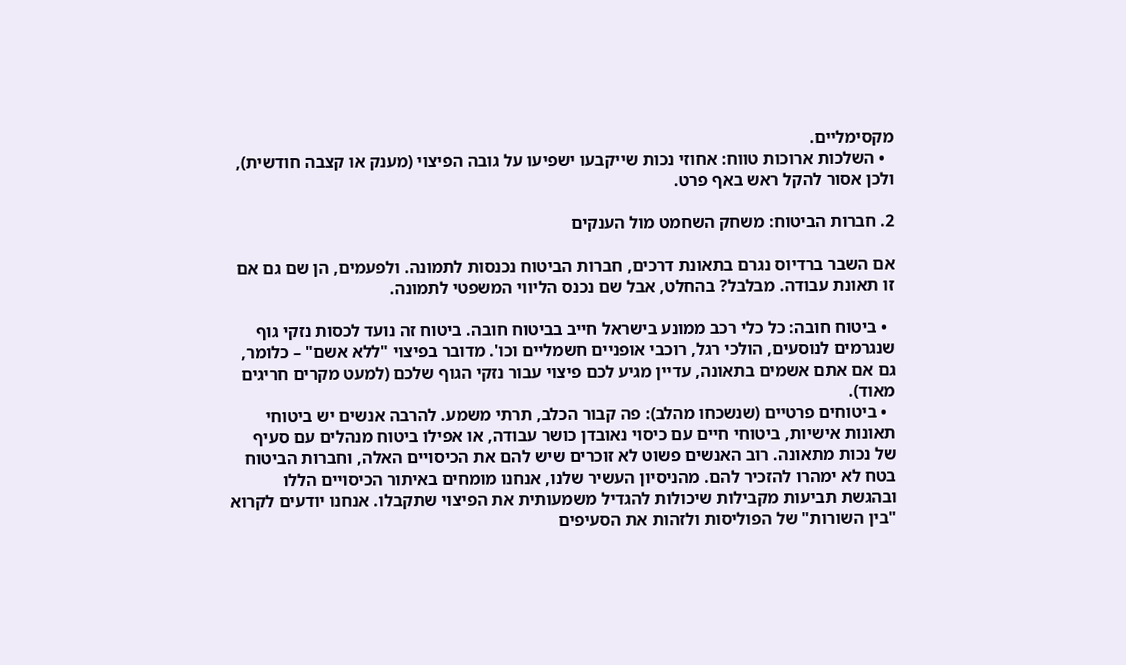מקסימליים.
  • השלכות ארוכות טווח: אחוזי נכות שייקבעו ישפיעו על גובה הפיצוי (מענק או קצבה חודשית), ולכן אסור להקל ראש באף פרט.

2. חברות הביטוח: משחק השחמט מול הענקים

אם השבר ברדיוס נגרם בתאונת דרכים, חברות הביטוח נכנסות לתמונה. ולפעמים, הן שם גם אם זו תאונת עבודה. מבלבל? בהחלט, אבל שם נכנס הליווי המשפטי לתמונה.

  • ביטוח חובה: כל כלי רכב ממונע בישראל חייב בביטוח חובה. ביטוח זה נועד לכסות נזקי גוף שנגרמים לנוסעים, הולכי רגל, רוכבי אופניים חשמליים וכו'. מדובר בפיצוי "ללא אשם" – כלומר, גם אם אתם אשמים בתאונה, עדיין מגיע לכם פיצוי עבור נזקי הגוף שלכם (למעט מקרים חריגים מאוד).
  • ביטוחים פרטיים (שנשכחו מהלב): פה קבור הכלב, תרתי משמע. להרבה אנשים יש ביטוחי תאונות אישיות, ביטוחי חיים עם כיסוי נאובדן כושר עבודה, או אפילו ביטוח מנהלים עם סעיף של נכות מתאונה. רוב האנשים פשוט לא זוכרים שיש להם את הכיסויים האלה, וחברות הביטוח בטח לא ימהרו להזכיר להם. מהניסיון העשיר שלנו, אנחנו מומחים באיתור הכיסויים הללו ובהגשת תביעות מקבילות שיכולות להגדיל משמעותית את הפיצוי שתקבלו. אנחנו יודעים לקרוא "בין השורות" של הפוליסות ולזהות את הסעיפים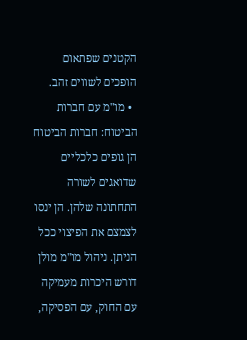הקטנים שפתאום הופכים לשווים זהב.
  • מו"מ עם חברות הביטוח: חברות הביטוח הן גופים כלכליים שדואגים לשורה התחתונה שלהן. הן ינסו לצמצם את הפיצוי ככל הניתן. ניהול מו"מ מולן דורש היכרות מעמיקה עם החוק, עם הפסיקה,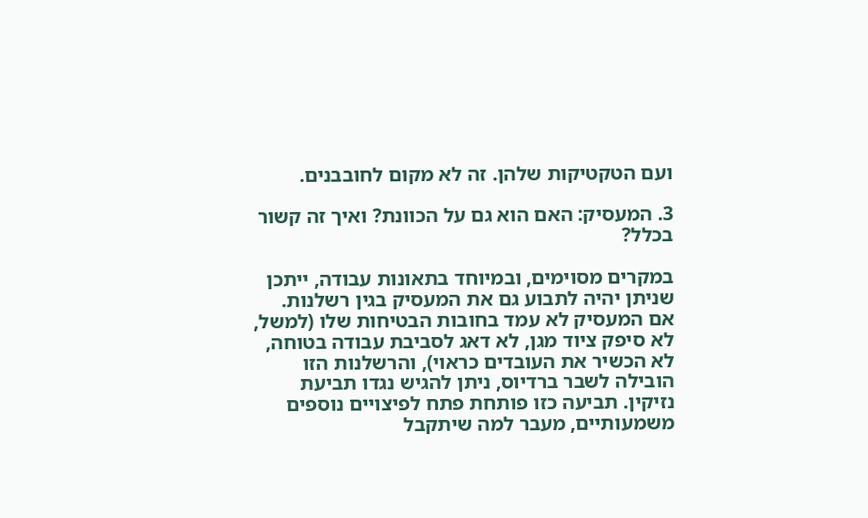ועם הטקטיקות שלהן. זה לא מקום לחובבנים.

3. המעסיק: האם הוא גם על הכוונת? ואיך זה קשור בכלל?

במקרים מסוימים, ובמיוחד בתאונות עבודה, ייתכן שניתן יהיה לתבוע גם את המעסיק בגין רשלנות. אם המעסיק לא עמד בחובות הבטיחות שלו (למשל, לא סיפק ציוד מגן, לא דאג לסביבת עבודה בטוחה, לא הכשיר את העובדים כראוי), והרשלנות הזו הובילה לשבר ברדיוס, ניתן להגיש נגדו תביעת נזיקין. תביעה כזו פותחת פתח לפיצויים נוספים משמעותיים, מעבר למה שיתקבל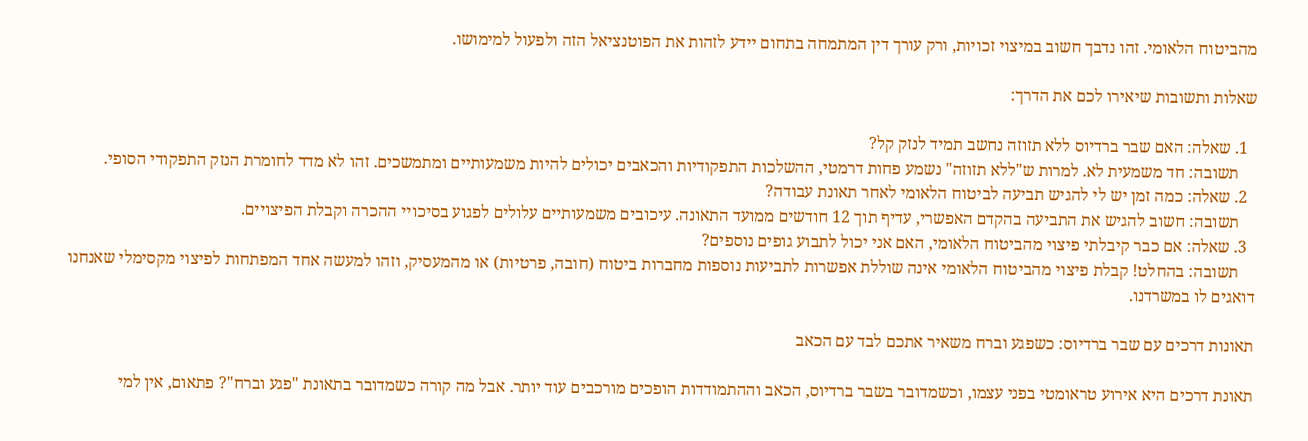מהביטוח הלאומי. זהו נדבך חשוב במיצוי זכויות, ורק עורך דין המתמחה בתחום יידע לזהות את הפוטנציאל הזה ולפעול למימושו.

שאלות ותשובות שיאירו לכם את הדרך:

  1. שאלה: האם שבר ברדיוס ללא תזוזה נחשב תמיד לנזק קל?
    תשובה: חד משמעית לא. למרות ש"ללא תזוזה" נשמע פחות דרמטי, ההשלכות התפקודיות והכאבים יכולים להיות משמעותיים ומתמשכים. זהו לא מדד לחומרת הנזק התפקודי הסופי.
  2. שאלה: כמה זמן יש לי להגיש תביעה לביטוח הלאומי לאחר תאונת עבודה?
    תשובה: חשוב להגיש את התביעה בהקדם האפשרי, עדיף תוך 12 חודשים ממועד התאונה. עיכובים משמעותיים עלולים לפגוע בסיכויי ההכרה וקבלת הפיצויים.
  3. שאלה: אם כבר קיבלתי פיצוי מהביטוח הלאומי, האם אני יכול לתבוע גופים נוספים?
    תשובה: בהחלט! קבלת פיצוי מהביטוח הלאומי אינה שוללת אפשרות לתביעות נוספות מחברות ביטוח (חובה, פרטיות) או מהמעסיק, וזהו למעשה אחד המפתחות לפיצוי מקסימלי שאנחנו דואגים לו במשרדנו.

תאונות דרכים עם שבר ברדיוס: כשפגע וברח משאיר אתכם לבד עם הכאב

תאונת דרכים היא אירוע טראומטי בפני עצמו, וכשמדובר בשבר ברדיוס, הכאב וההתמודדות הופכים מורכבים עוד יותר. אבל מה קורה כשמדובר בתאונת "פגע וברח"? פתאום, אין למי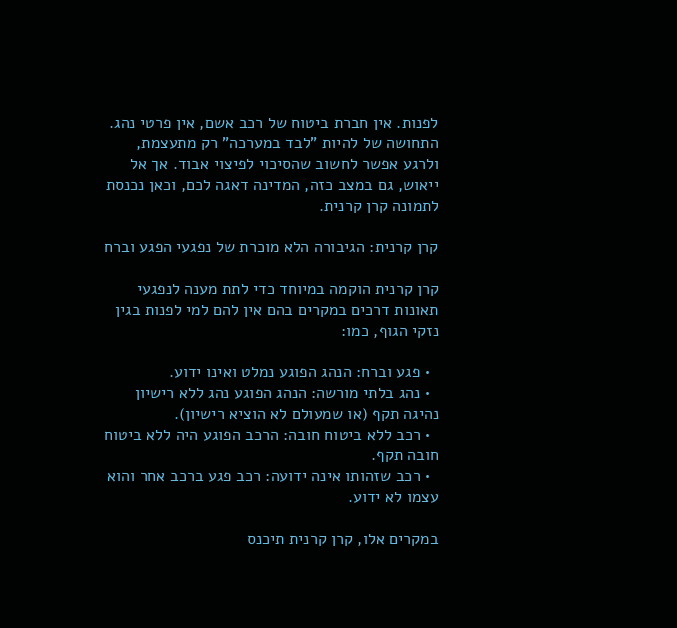לפנות. אין חברת ביטוח של רכב אשם, אין פרטי נהג. התחושה של להיות "לבד במערכה" רק מתעצמת, ולרגע אפשר לחשוב שהסיכוי לפיצוי אבוד. אך אל ייאוש, גם במצב כזה, המדינה דאגה לכם, וכאן נכנסת לתמונה קרן קרנית.

קרן קרנית: הגיבורה הלא מוכרת של נפגעי הפגע וברח

קרן קרנית הוקמה במיוחד כדי לתת מענה לנפגעי תאונות דרכים במקרים בהם אין להם למי לפנות בגין נזקי הגוף, כמו:

  • פגע וברח: הנהג הפוגע נמלט ואינו ידוע.
  • נהג בלתי מורשה: הנהג הפוגע נהג ללא רישיון נהיגה תקף (או שמעולם לא הוציא רישיון).
  • רכב ללא ביטוח חובה: הרכב הפוגע היה ללא ביטוח חובה תקף.
  • רכב שזהותו אינה ידועה: רכב פגע ברכב אחר והוא עצמו לא ידוע.

במקרים אלו, קרן קרנית תיכנס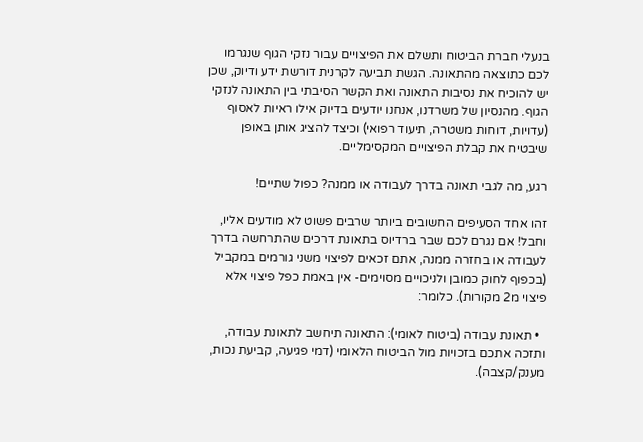בנעלי חברת הביטוח ותשלם את הפיצויים עבור נזקי הגוף שנגרמו לכם כתוצאה מהתאונה. הגשת תביעה לקרנית דורשת ידע ודיוק, שכן יש להוכיח את נסיבות התאונה ואת הקשר הסיבתי בין התאונה לנזקי הגוף. מהנסיון של משרדנו, אנחנו יודעים בדיוק אילו ראיות לאסוף (עדויות, דוחות משטרה, תיעוד רפואי) וכיצד להציג אותן באופן שיבטיח את קבלת הפיצויים המקסימליים.

רגע, מה לגבי תאונה בדרך לעבודה או ממנה? כפול שתיים!

זהו אחד הסעיפים החשובים ביותר שרבים פשוט לא מודעים אליו, וחבל! אם נגרם לכם שבר ברדיוס בתאונת דרכים שהתרחשה בדרך לעבודה או בחזרה ממנה, אתם זכאים לפיצוי משני גורמים במקביל (בכפוף לחוק כמובן ולניכויים מסוימים- אין באמת כפל פיצוי אלא פיצוי מ2 מקורות). כלומר:

  • תאונת עבודה (ביטוח לאומי): התאונה תיחשב לתאונת עבודה, ותזכה אתכם בזכויות מול הביטוח הלאומי (דמי פגיעה, קביעת נכות, מענק/קצבה).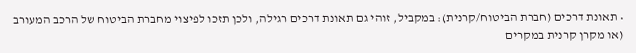• תאונת דרכים (חברת הביטוח/קרנית): במקביל, זוהי גם תאונת דרכים רגילה, ולכן תזכו לפיצוי מחברת הביטוח של הרכב המעורב (או מקרן קרנית במקרים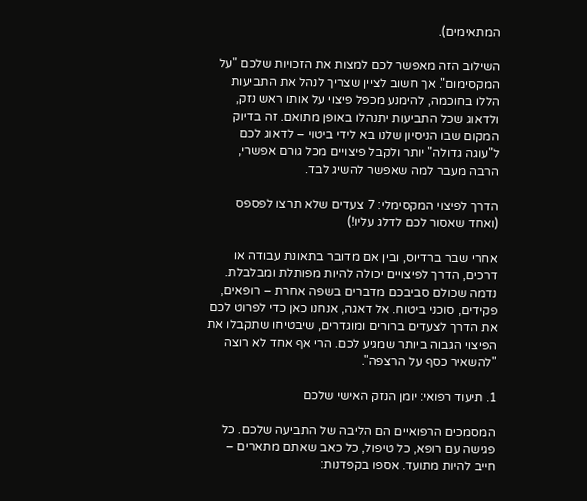המתאימים).

השילוב הזה מאפשר לכם למצות את הזכויות שלכם "על המקסימום". אך חשוב לציין שצריך לנהל את התביעות הללו בחוכמה, להימנע מכפל פיצוי על אותו ראש נזק, ולדאוג שכל התביעות יתנהלו באופן מתואם. זה בדיוק המקום שבו הניסיון שלנו בא לידי ביטוי – לדאוג לכם ל"עוגה גדולה" יותר ולקבל פיצויים מכל גורם אפשרי, הרבה מעבר למה שאפשר להשיג לבד.

הדרך לפיצוי המקסימלי: 7 צעדים שלא תרצו לפספס (ואחד שאסור לכם לדלג עליו!)

אחרי שבר ברדיוס, ובין אם מדובר בתאונת עבודה או דרכים, הדרך לפיצויים יכולה להיות מפותלת ומבלבלת. נדמה שכולם סביבכם מדברים בשפה אחרת – רופאים, פקידים, סוכני ביטוח. אל דאגה, אנחנו כאן כדי לפרוט לכם את הדרך לצעדים ברורים ומוגדרים, שיבטיחו שתקבלו את הפיצוי הגבוה ביותר שמגיע לכם. הרי אף אחד לא רוצה "להשאיר כסף על הרצפה".

1. תיעוד רפואי: יומן הנזק האישי שלכם

המסמכים הרפואיים הם הליבה של התביעה שלכם. כל פגישה עם רופא, כל טיפול, כל כאב שאתם מתארים – חייב להיות מתועד. אספו בקפדנות: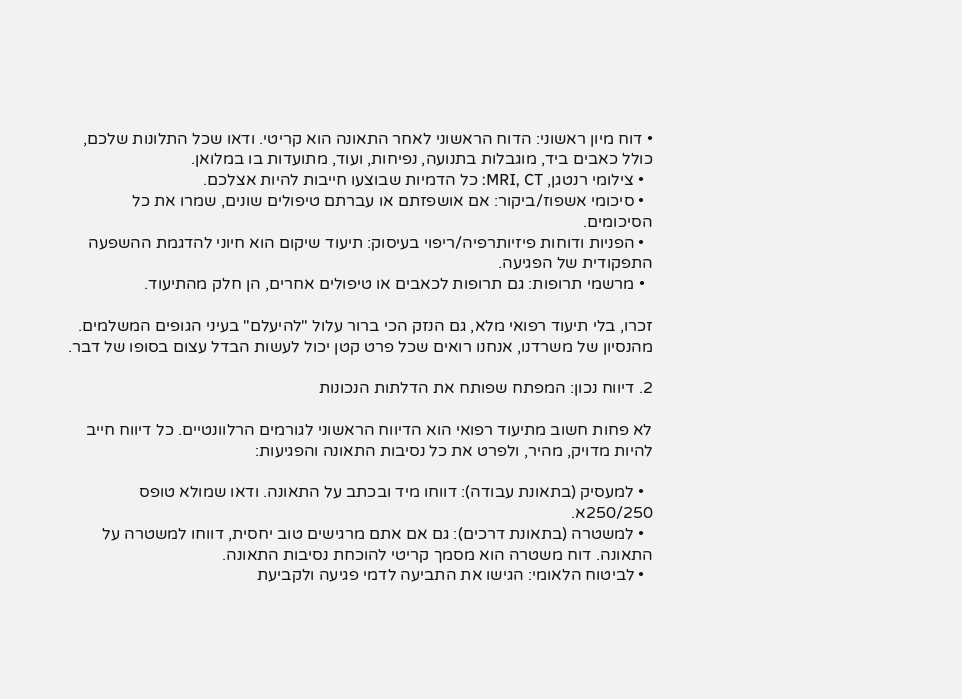• דוח מיון ראשוני: הדוח הראשוני לאחר התאונה הוא קריטי. ודאו שכל התלונות שלכם, כולל כאבים ביד, מוגבלות בתנועה, נפיחות, ועוד, מתועדות בו במלואן.
  • צילומי רנטגן, MRI, CT: כל הדמיות שבוצעו חייבות להיות אצלכם.
  • סיכומי אשפוז/ביקור: אם אושפזתם או עברתם טיפולים שונים, שמרו את כל הסיכומים.
  • הפניות ודוחות פיזיותרפיה/ריפוי בעיסוק: תיעוד שיקום הוא חיוני להדגמת ההשפעה התפקודית של הפגיעה.
  • מרשמי תרופות: גם תרופות לכאבים או טיפולים אחרים, הן חלק מהתיעוד.

זכרו, בלי תיעוד רפואי מלא, גם הנזק הכי ברור עלול "להיעלם" בעיני הגופים המשלמים. מהנסיון של משרדנו, אנחנו רואים שכל פרט קטן יכול לעשות הבדל עצום בסופו של דבר.

2. דיווח נכון: המפתח שפותח את הדלתות הנכונות

לא פחות חשוב מתיעוד רפואי הוא הדיווח הראשוני לגורמים הרלוונטיים. כל דיווח חייב להיות מדויק, מהיר, ולפרט את כל נסיבות התאונה והפגיעות:

  • למעסיק (בתאונת עבודה): דווחו מיד ובכתב על התאונה. ודאו שמולא טופס 250/250א.
  • למשטרה (בתאונת דרכים): גם אם אתם מרגישים טוב יחסית, דווחו למשטרה על התאונה. דוח משטרה הוא מסמך קריטי להוכחת נסיבות התאונה.
  • לביטוח הלאומי: הגישו את התביעה לדמי פגיעה ולקביעת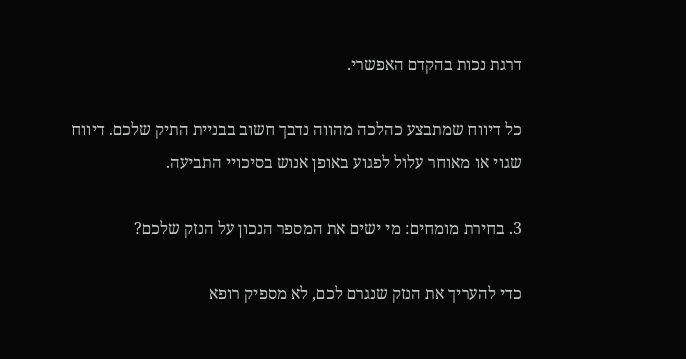דרגת נכות בהקדם האפשרי.

כל דיווח שמתבצע כהלכה מהווה נדבך חשוב בבניית התיק שלכם. דיווח שגוי או מאוחר עלול לפגוע באופן אנוש בסיכויי התביעה.

3. בחירת מומחים: מי ישים את המספר הנכון על הנזק שלכם?

כדי להעריך את הנזק שנגרם לכם, לא מספיק רופא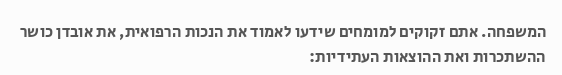המשפחה. אתם זקוקים למומחים שידעו לאמוד את הנכות הרפואית, את אובדן כושר ההשתכרות ואת ההוצאות העתידיות: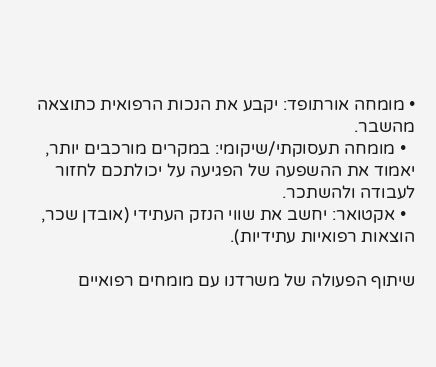• מומחה אורתופד: יקבע את הנכות הרפואית כתוצאה מהשבר.
  • מומחה תעסוקתי/שיקומי: במקרים מורכבים יותר, יאמוד את ההשפעה של הפגיעה על יכולתכם לחזור לעבודה ולהשתכר.
  • אקטואר: יחשב את שווי הנזק העתידי (אובדן שכר, הוצאות רפואיות עתידיות).

שיתוף הפעולה של משרדנו עם מומחים רפואיים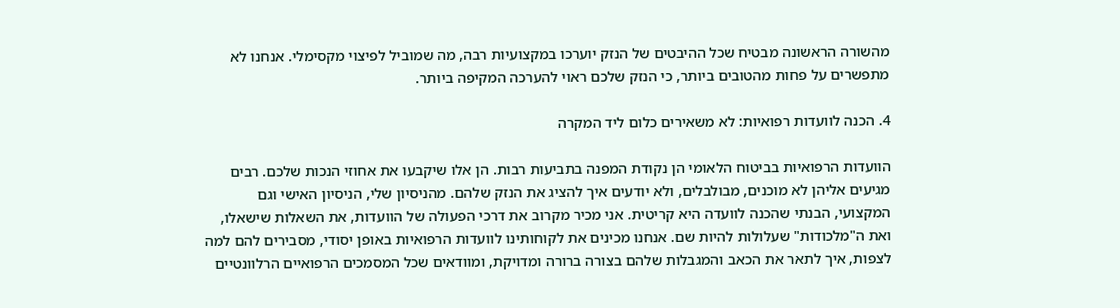מהשורה הראשונה מבטיח שכל ההיבטים של הנזק יוערכו במקצועיות רבה, מה שמוביל לפיצוי מקסימלי. אנחנו לא מתפשרים על פחות מהטובים ביותר, כי הנזק שלכם ראוי להערכה המקיפה ביותר.

4. הכנה לוועדות רפואיות: לא משאירים כלום ליד המקרה

הוועדות הרפואיות בביטוח הלאומי הן נקודת המפנה בתביעות רבות. הן אלו שיקבעו את אחוזי הנכות שלכם. רבים מגיעים אליהן לא מוכנים, מבולבלים, ולא יודעים איך להציג את הנזק שלהם. מהניסיון שלי, הניסיון האישי וגם המקצועי, הבנתי שהכנה לוועדה היא קריטית. אני מכיר מקרוב את דרכי הפעולה של הוועדות, את השאלות שישאלו, ואת ה"מלכודות" שעלולות להיות שם. אנחנו מכינים את לקוחותינו לוועדות הרפואיות באופן יסודי, מסבירים להם למה לצפות, איך לתאר את הכאב והמגבלות שלהם בצורה ברורה ומדויקת, ומוודאים שכל המסמכים הרפואיים הרלוונטיים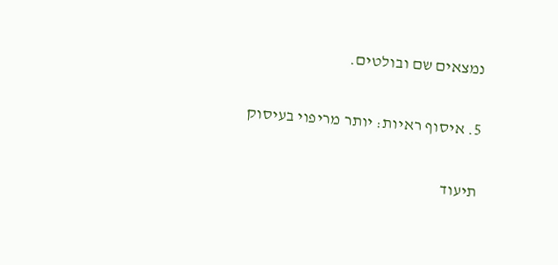נמצאים שם ובולטים.

5. איסוף ראיות: יותר מריפוי בעיסוק

תיעוד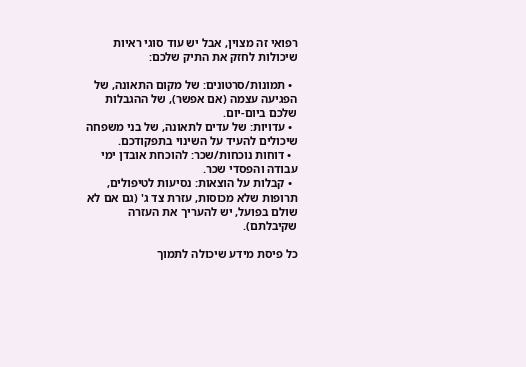רפואי זה מצוין, אבל יש עוד סוגי ראיות שיכולות לחזק את התיק שלכם:

  • תמונות/סרטונים: של מקום התאונה, של הפגיעה עצמה (אם אפשר), של ההגבלות שלכם ביום-יום.
  • עדויות: של עדים לתאונה, של בני משפחה שיכולים להעיד על השינוי בתפקודכם.
  • דוחות נוכחות/שכר: להוכחת אובדן ימי עבודה והפסדי שכר.
  • קבלות על הוצאות: נסיעות לטיפולים, תרופות שלא מכוסות, עזרת צד ג' (גם אם לא שולם בפועל, יש להעריך את העזרה שקיבלתם).

כל פיסת מידע שיכולה לתמוך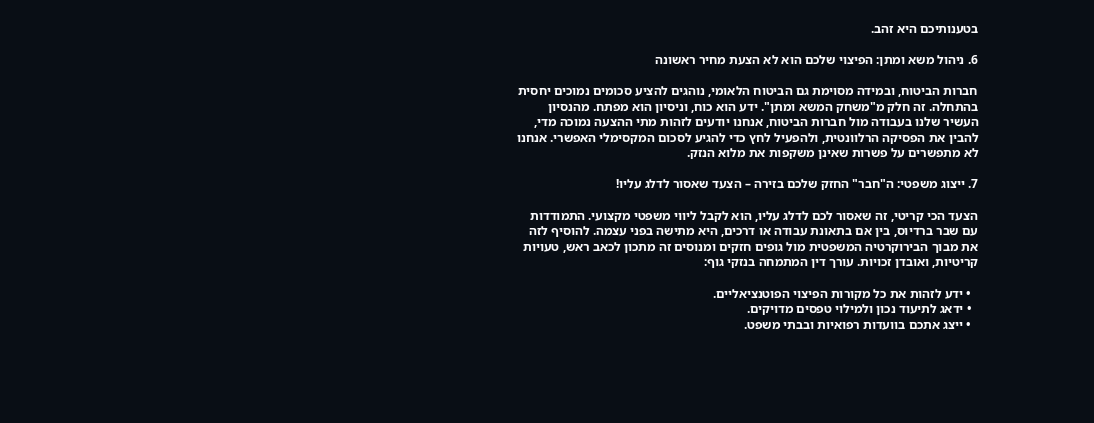בטענותיכם היא זהב.

6. ניהול משא ומתן: הפיצוי שלכם הוא לא הצעת מחיר ראשונה

חברות הביטוח, ובמידה מסוימת גם הביטוח הלאומי, נוהגים להציע סכומים נמוכים יחסית בהתחלה. זה חלק מ"משחק המשא ומתן". ידע הוא כוח, וניסיון הוא מפתח. מהנסיון העשיר שלנו בעבודה מול חברות הביטוח, אנחנו יודעים לזהות מתי ההצעה נמוכה מדי, להבין את הפסיקה הרלוונטית, ולהפעיל לחץ כדי להגיע לסכום המקסימלי האפשרי. אנחנו לא מתפשרים על פשרות שאינן משקפות את מלוא הנזק.

7. ייצוג משפטי: ה"חבר" החזק שלכם בזירה – הצעד שאסור לדלג עליו!

הצעד הכי קריטי, זה שאסור לכם לדלג עליו, הוא לקבל ליווי משפטי מקצועי. התמודדות עם שבר ברדיוס, בין אם בתאונת עבודה או דרכים, היא מתישה בפני עצמה. להוסיף לזה את מבוך הבירוקרטיה המשפטית מול גופים חזקים ומנוסים זה מתכון לכאב ראש, טעויות קריטיות, ואובדן זכויות. עורך דין המתמחה בנזקי גוף:

  • ידע לזהות את כל מקורות הפיצוי הפוטנציאליים.
  • ידאג לתיעוד נכון ולמילוי טפסים מדויקים.
  • ייצג אתכם בוועדות רפואיות ובבתי משפט.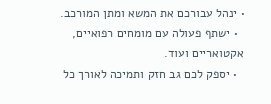• ינהל עבורכם את המשא ומתן המורכב.
  • ישתף פעולה עם מומחים רפואיים, אקטואריים ועוד.
  • יספק לכם גב חזק ותמיכה לאורך כל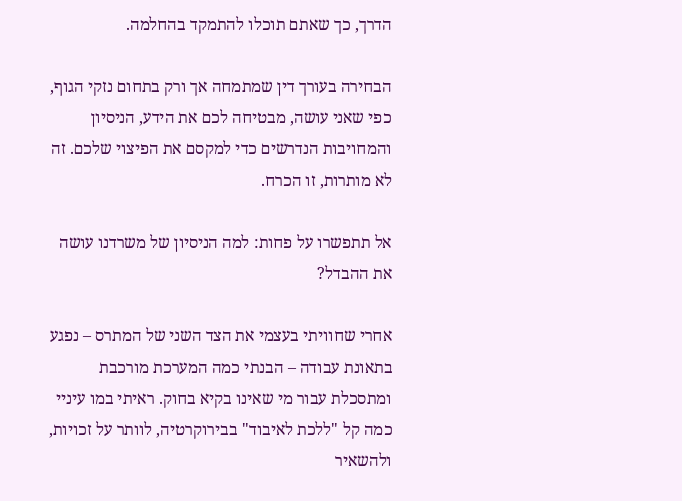הדרך, כך שאתם תוכלו להתמקד בהחלמה.

הבחירה בעורך דין שמתמחה אך ורק בתחום נזקי הגוף, כפי שאני עושה, מבטיחה לכם את הידע, הניסיון והמחויבות הנדרשים כדי למקסם את הפיצוי שלכם. זה לא מותרות, זו הכרח.

אל תתפשרו על פחות: למה הניסיון של משרדנו עושה את ההבדל?

אחרי שחוויתי בעצמי את הצד השני של המתרס – נפגע בתאונת עבודה – הבנתי כמה המערכת מורכבת ומתסכלת עבור מי שאינו בקיא בחוק. ראיתי במו עיניי כמה קל "ללכת לאיבוד" בבירוקרטיה, לוותר על זכויות, ולהשאיר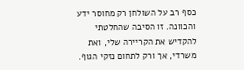כסף רב על השולחן רק מחוסר ידע והכוונה. זו הסיבה שהחלטתי להקדיש את הקריירה שלי, ואת משרדי, אך ורק לתחום נזקי הגוף.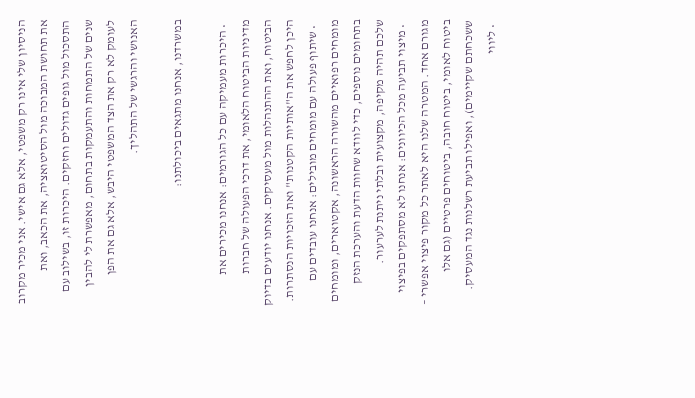הניסיון שלי אינו רק משפטי, אלא גם אישי. אני מכיר מקרוב את תחושת המבוכה מול הסיטואציה, את הכאב, ואת התסכול מול גופים גדולים וחזקים. היכרות זו, בשילוב עם שנים של התמחות והתעמקות בתחום, מאפשרת לי להבין לעומק לא רק את הצד המשפטי היבש, אלא גם את הפן האנושי והרגשי של התהליך.

במשרדנו, אנחנו מתגאים ביכולתנו:

  • היכרות מעמיקה עם כל הגורמים: אנחנו מכירים את מדיניות הביטוח הלאומי, את דרכי הפעולה של חברות הביטוח, ואת ההתנהלות מול מעסיקים. אנחנו יודעים בדיוק היכן לחפש את ה"אותיות הקטנות" ואת הזכויות הנסתרות.
  • שיתוף פעולה עם מומחים מובילים: אנחנו עובדים עם מומחים רפואיים מהשורה הראשונה, אקטוארים, ומומחים בתחומים נוספים, כדי לוודא שחוות הדעת והערכת הנזק שלכם תהיה מקיפה, מקצועית ובלתי ניתנת לערעור.
  • מיצוי תביעה מכל הכיוונים: אנחנו לא מסתפקים בפיצוי מגורם אחד. המטרה שלנו היא לאתר כל מקור פיצוי אפשרי – ביטוח לאומי, ביטוח חובה, ביטוחים פרטיים (גם אלו ששכחתם שקיימים), ואפילו תביעת רשלנות נגד המעסיק.
  • ליווי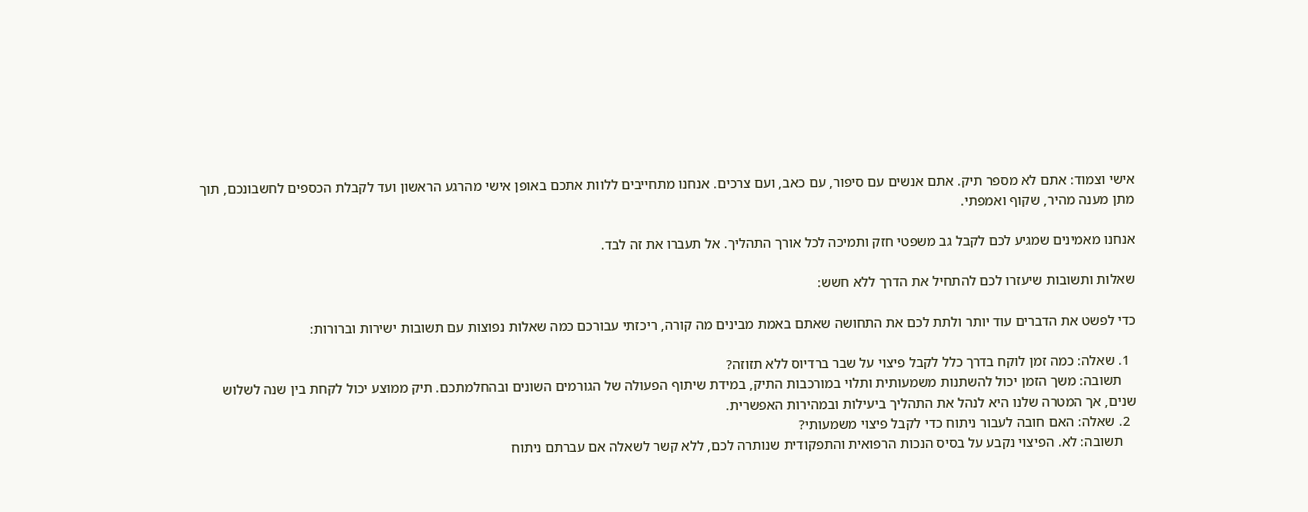אישי וצמוד: אתם לא מספר תיק. אתם אנשים עם סיפור, עם כאב, ועם צרכים. אנחנו מתחייבים ללוות אתכם באופן אישי מהרגע הראשון ועד לקבלת הכספים לחשבונכם, תוך מתן מענה מהיר, שקוף ואמפתי.

אנחנו מאמינים שמגיע לכם לקבל גב משפטי חזק ותמיכה לכל אורך התהליך. אל תעברו את זה לבד.

שאלות ותשובות שיעזרו לכם להתחיל את הדרך ללא חשש:

כדי לפשט את הדברים עוד יותר ולתת לכם את התחושה שאתם באמת מבינים מה קורה, ריכזתי עבורכם כמה שאלות נפוצות עם תשובות ישירות וברורות:

  1. שאלה: כמה זמן לוקח בדרך כלל לקבל פיצוי על שבר ברדיוס ללא תזוזה?
    תשובה: משך הזמן יכול להשתנות משמעותית ותלוי במורכבות התיק, במידת שיתוף הפעולה של הגורמים השונים ובהחלמתכם. תיק ממוצע יכול לקחת בין שנה לשלוש שנים, אך המטרה שלנו היא לנהל את התהליך ביעילות ובמהירות האפשרית.
  2. שאלה: האם חובה לעבור ניתוח כדי לקבל פיצוי משמעותי?
    תשובה: לא. הפיצוי נקבע על בסיס הנכות הרפואית והתפקודית שנותרה לכם, ללא קשר לשאלה אם עברתם ניתוח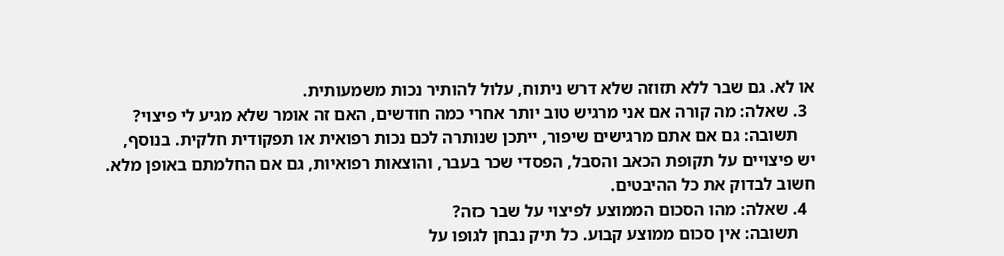או לא. גם שבר ללא תזוזה שלא דרש ניתוח, עלול להותיר נכות משמעותית.
  3. שאלה: מה קורה אם אני מרגיש טוב יותר אחרי כמה חודשים, האם זה אומר שלא מגיע לי פיצוי?
    תשובה: גם אם אתם מרגישים שיפור, ייתכן שנותרה לכם נכות רפואית או תפקודית חלקית. בנוסף, יש פיצויים על תקופת הכאב והסבל, הפסדי שכר בעבר, והוצאות רפואיות, גם אם החלמתם באופן מלא. חשוב לבדוק את כל ההיבטים.
  4. שאלה: מהו הסכום הממוצע לפיצוי על שבר כזה?
    תשובה: אין סכום ממוצע קבוע. כל תיק נבחן לגופו על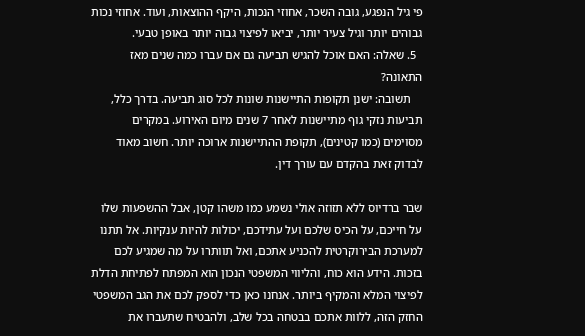פי גיל הנפגע, גובה השכר, אחוזי הנכות, היקף ההוצאות, ועוד. אחוזי נכות גבוהים יותר וגיל צעיר יותר, יביאו לפיצוי גבוה יותר באופן טבעי.
  5. שאלה: האם אוכל להגיש תביעה גם אם עברו כמה שנים מאז התאונה?
    תשובה: ישנן תקופות התיישנות שונות לכל סוג תביעה. בדרך כלל, תביעות נזקי גוף מתיישנות לאחר 7 שנים מיום האירוע. במקרים מסוימים (כמו קטינים), תקופת ההתיישנות ארוכה יותר. חשוב מאוד לבדוק זאת בהקדם עם עורך דין.

שבר ברדיוס ללא תזוזה אולי נשמע כמו משהו קטן, אבל ההשפעות שלו על חייכם, על הכיס שלכם ועל עתידכם, יכולות להיות ענקיות. אל תתנו למערכת הבירוקרטית להכניע אתכם, ואל תוותרו על מה שמגיע לכם בזכות. הידע הוא כוח, והליווי המשפטי הנכון הוא המפתח לפתיחת הדלת לפיצוי המלא והמקיף ביותר. אנחנו כאן כדי לספק לכם את הגב המשפטי החזק הזה, ללוות אתכם בבטחה בכל שלב, ולהבטיח שתעברו את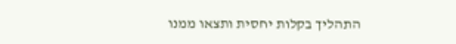התהליך בקלות יחסית ותצאו ממנו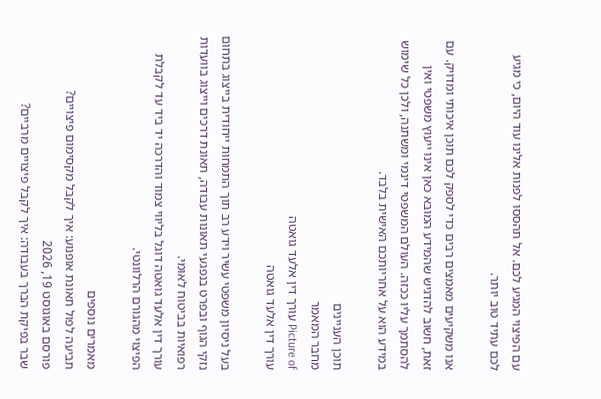עם הפיצוי המגיע לכם. אל תהססו לפנות אלינו עוד היום, כי מגיע לכם עתיד טוב יותר.

אנו משקיעים מאמצים רבים כדי לספק לכם תוכן איכותי ומדויק. עם זאת, חשוב להדגיש שהמידע המובא כאן אינו ייעוץ משפטי ואין להסתמך עליו ככזה. העולם המשפטי דינמי ומשתנה, ולכן כל שימוש במידע הוא על אחריותכם האישית בלבד.

תוכן העניינים
מחבר המאמר
Picture of עורך דין אלעד גואטה
עורך דין אלעד גואטה

בעל ניסיון משפטי עשיר וידע רב תוך התמחות ייחודית בייצוג בתחום נזקי הגוף ובפרט בנפגעי תאונות עבודה, תאונת דרכים וייצוג בוועדות רפואיות בביטוח לאומי.
עורך דין אלעד גואטה דוגל בליווי צמוד והדרכה יד ביד עד לקבלת הפיצוי מהגורם הרלוונטי.

מאמרים נוספים
תביעה לפול תאונת אופנוע: איך לקבל מקסימום פיצויים?
פורסם באוגוסט 19, 2026
שבר בפיקת הברך בעבודה: איך לקבל פיצויים מרביים?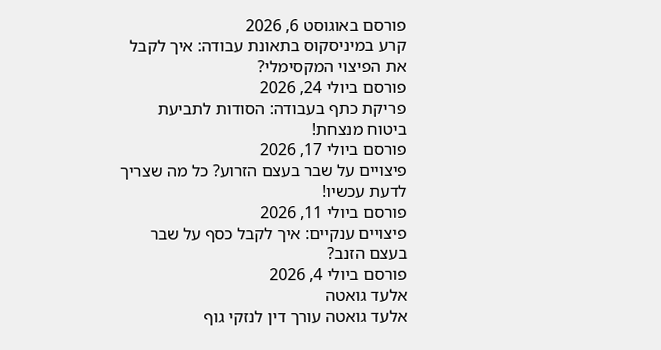פורסם באוגוסט 6, 2026
קרע במיניסקוס בתאונת עבודה: איך לקבל את הפיצוי המקסימלי?
פורסם ביולי 24, 2026
פריקת כתף בעבודה: הסודות לתביעת ביטוח מנצחת!
פורסם ביולי 17, 2026
פיצויים על שבר בעצם הזרוע? כל מה שצריך לדעת עכשיו!
פורסם ביולי 11, 2026
פיצויים ענקיים: איך לקבל כסף על שבר בעצם הזנב?
פורסם ביולי 4, 2026
אלעד גואטה
אלעד גואטה עורך דין לנזקי גוף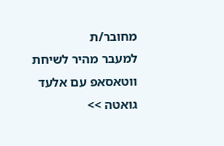מחובר/ת
למעבר מהיר לשיחת ווטאסאפ עם אלעד גואטה >>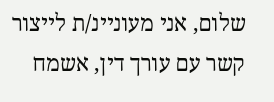שלום, אני מעוניינ/ת לייצור קשר עם עורך דין, אשמח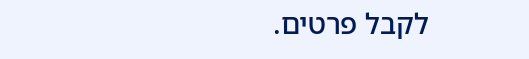לקבל פרטים.